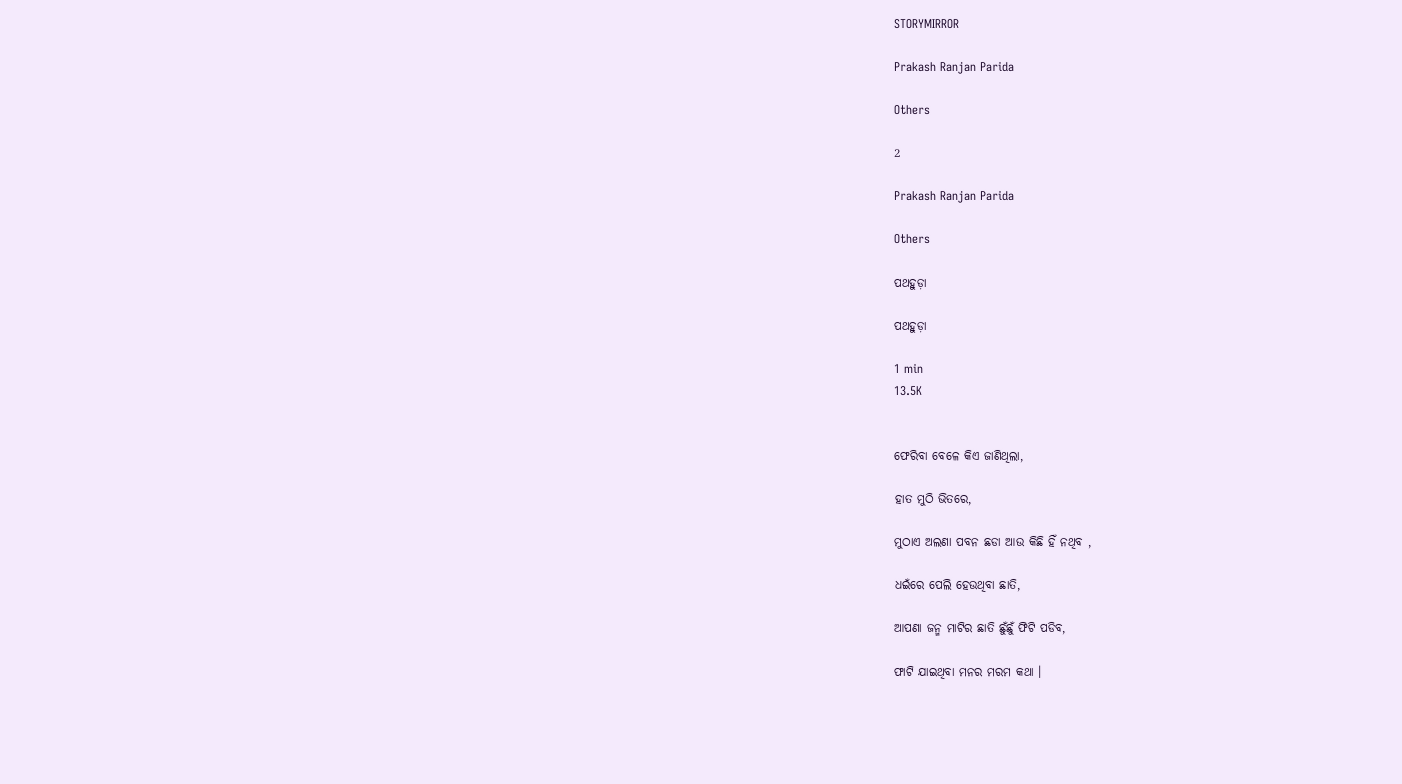STORYMIRROR

Prakash Ranjan Parida

Others

2

Prakash Ranjan Parida

Others

ପଥହୁଡ଼ା

ପଥହୁଡ଼ା

1 min
13.5K


ଫେରିବା ବେଳେ କିଏ ଜାଣିଥିଲା,

ହାତ ମୁଠି ଭିତରେ,

ମୁଠାଏ ଅଲଣା ପବନ ଛଡା ଆଉ କିଛି ହିଁ ନଥିବ ,

ଧଇଁରେ ପେଲି ହେଉଥିବା ଛାତି,

ଆପଣା ଜନ୍ମ ମାଟିର ଛାତି ଛୁଁଛୁଁ ଫିଟି ପଡିବ,

ଫାଟି ଯାଇଥିବା ମନର ମରମ କଥା ।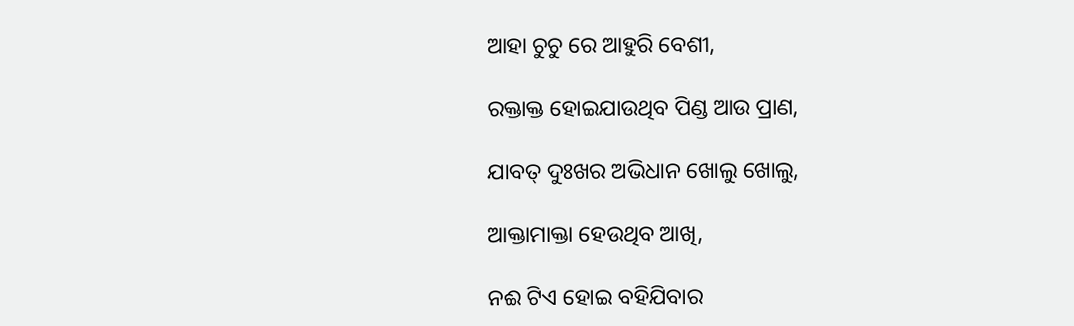ଆହା ଚୁଚୁ ରେ ଆହୁରି ବେଶୀ,

ରକ୍ତାକ୍ତ ହୋଇଯାଉଥିବ ପିଣ୍ଡ ଆଉ ପ୍ରାଣ,

ଯାବତ୍ ଦୁଃଖର ଅଭିଧାନ ଖୋଲୁ ଖୋଲୁ,

ଆକ୍ତାମାକ୍ତା ହେଉଥିବ ଆଖି,

ନଈ ଟିଏ ହୋଇ ବହିଯିବାର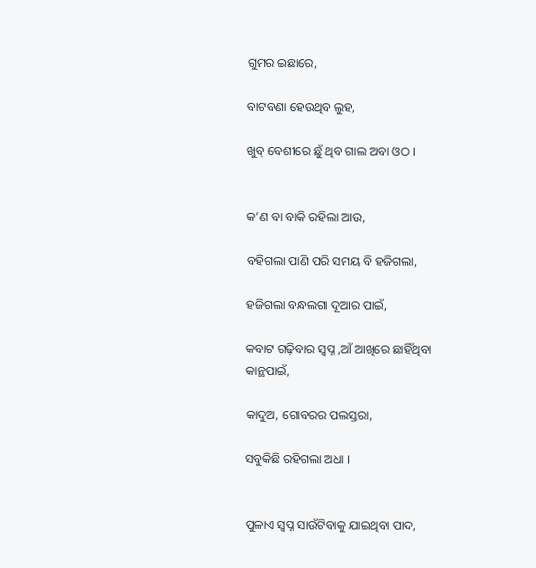ଗୁମର ଇଛାରେ,

ବାଟବଣା ହେଉଥିବ ଲୁହ,

ଖୁବ୍ ବେଶୀରେ ଛୁଁ ଥିବ ଗାଲ ଅବା ଓଠ ।


କ’ଣ ବା ବାକି ରହିଲା ଆଉ,

ବହିଗଲା ପାଣି ପରି ସମୟ ବି ହଜିଗଲା,

ହଜିଗଲା ବନ୍ଧଲଗା ଦୂଆର ପାଇଁ,

କବାଟ ଗଢ଼ିବାର ସ୍ୱପ୍ନ ,ଆଁ ଆଖିରେ ଛାହିଁଥିବା କାନ୍ଥପାଇଁ,

କାଦୁଅ, ଗୋବରର ପଲସ୍ତରା,

ସବୁକିଛି ରହିଗଲା ଅଧା ।


ପୁଳାଏ ସ୍ୱପ୍ନ ସାଉଁଟିବାକୁ ଯାଇଥିବା ପାଦ,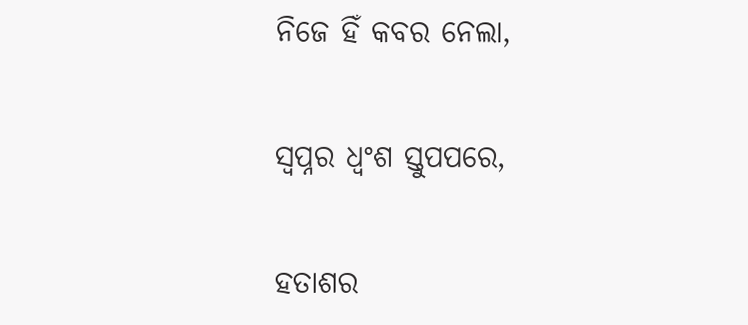ନିଜେ ହିଁ କବର ନେଲା,

ସ୍ୱପ୍ନର ଧ୍ୱଂଶ ସ୍ତୁପପରେ,

ହତାଶର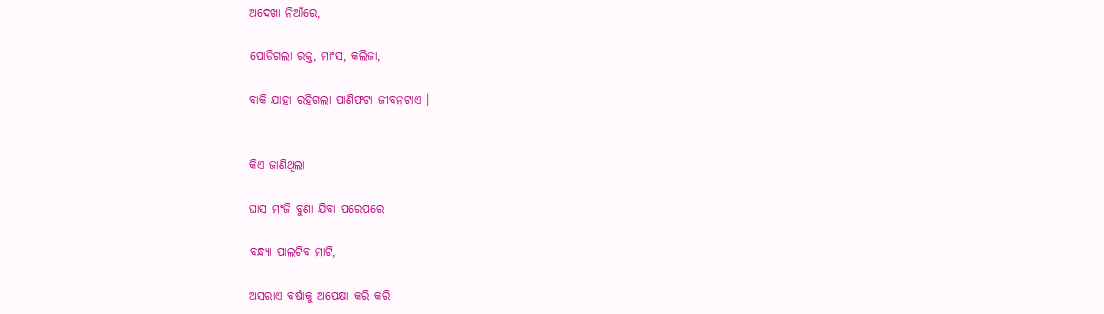ଅଦେଖା ନିଆଁରେ,

ପୋଡିଗଲା ରକ୍ତ, ମାଂସ, କଲିଜା,

ବାକି ଯାହା ରହିଗଲା ପାଣିଫଟା ଜୀବନଟାଏ ।


କିଏ ଜାଣିଥିଲା

ଘାସ ମଂଜି ବୁଣା ଯିବା ପରେପରେ

ବନ୍ଧ୍ୟା ପାଲଟିବ ମାଟି,

ଅସରାଏ ବର୍ଷାକୁ ଅପେକ୍ଷା କରି କରି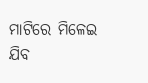ମାଟିରେ ମିଳେଇ ଯିବ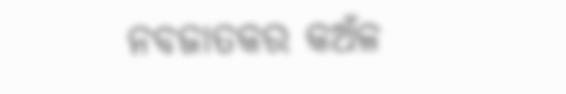ନବଜାତକର କଅଁଳ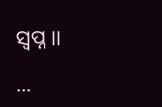ସ୍ୱପ୍ନ ।।

...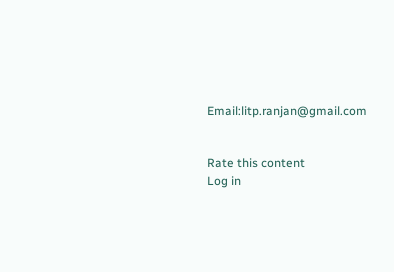Email:litp.ranjan@gmail.com


Rate this content
Log in